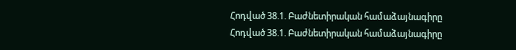Հոդված 38.1. Բաժնետիրական համաձայնագիրը
Հոդված 38.1. Բաժնետիրական համաձայնագիրը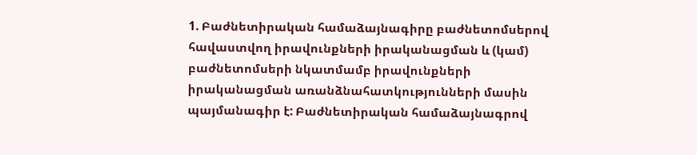1. Բաժնետիրական համաձայնագիրը բաժնետոմսերով հավաստվող իրավունքների իրականացման և (կամ) բաժնետոմսերի նկատմամբ իրավունքների իրականացման առանձնահատկությունների մասին պայմանագիր է: Բաժնետիրական համաձայնագրով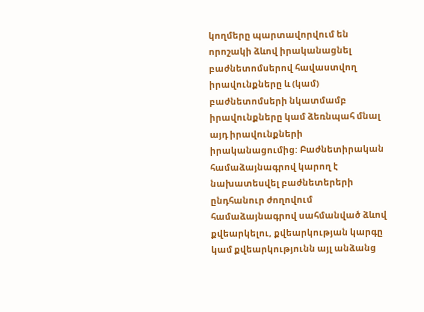կողմերը պարտավորվում են որոշակի ձևով իրականացնել բաժնետոմսերով հավաստվող իրավունքները և (կամ) բաժնետոմսերի նկատմամբ իրավունքները կամ ձեռնպահ մնալ այդ իրավունքների իրականացումից: Բաժնետիրական համաձայնագրով կարող է նախատեսվել բաժնետերերի ընդհանուր ժողովում համաձայնագրով սահմանված ձևով քվեարկելու, քվեարկության կարգը կամ քվեարկությունն այլ անձանց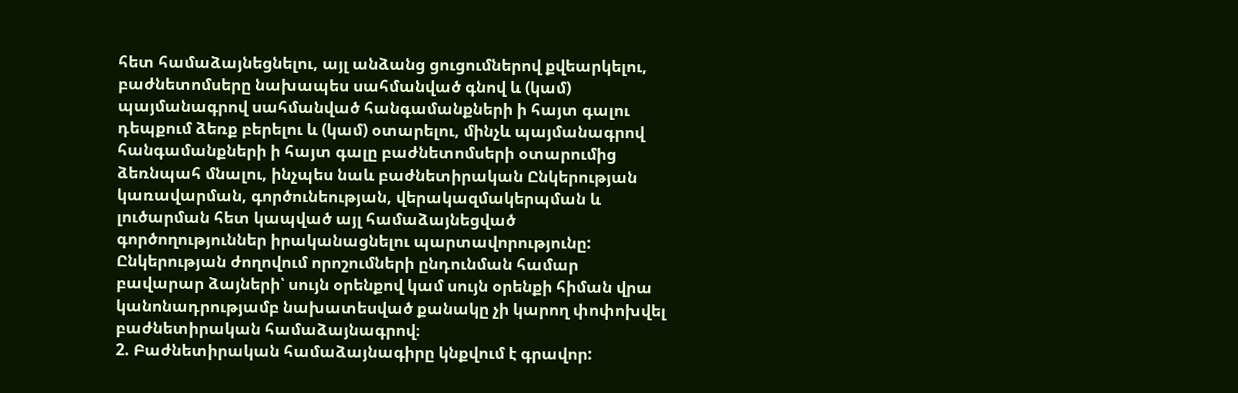հետ համաձայնեցնելու, այլ անձանց ցուցումներով քվեարկելու, բաժնետոմսերը նախապես սահմանված գնով և (կամ) պայմանագրով սահմանված հանգամանքների ի հայտ գալու դեպքում ձեռք բերելու և (կամ) օտարելու, մինչև պայմանագրով հանգամանքների ի հայտ գալը բաժնետոմսերի օտարումից ձեռնպահ մնալու, ինչպես նաև բաժնետիրական Ընկերության կառավարման, գործունեության, վերակազմակերպման և լուծարման հետ կապված այլ համաձայնեցված գործողություններ իրականացնելու պարտավորությունը: Ընկերության ժողովում որոշումների ընդունման համար բավարար ձայների՝ սույն օրենքով կամ սույն օրենքի հիման վրա կանոնադրությամբ նախատեսված քանակը չի կարող փոփոխվել բաժնետիրական համաձայնագրով։
2. Բաժնետիրական համաձայնագիրը կնքվում է գրավոր: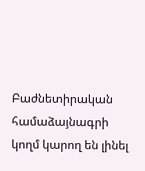Բաժնետիրական համաձայնագրի կողմ կարող են լինել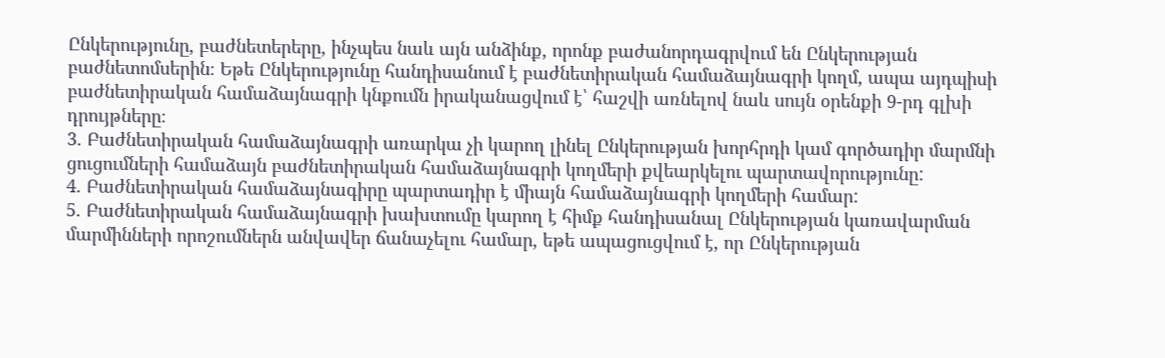Ընկերությունը, բաժնետերերը, ինչպես նաև այն անձինք, որոնք բաժանորդագրվում են Ընկերության բաժնետոմսերին։ Եթե Ընկերությունը հանդիսանում է բաժնետիրական համաձայնագրի կողմ, ապա այդպիսի բաժնետիրական համաձայնագրի կնքումն իրականացվում է՝ հաշվի առնելով նաև սույն օրենքի 9-րդ գլխի դրույթները։
3. Բաժնետիրական համաձայնագրի առարկա չի կարող լինել Ընկերության խորհրդի կամ գործադիր մարմնի ցուցումների համաձայն բաժնետիրական համաձայնագրի կողմերի քվեարկելու պարտավորությունը:
4. Բաժնետիրական համաձայնագիրը պարտադիր է միայն համաձայնագրի կողմերի համար:
5. Բաժնետիրական համաձայնագրի խախտումը կարող է հիմք հանդիսանալ Ընկերության կառավարման մարմինների որոշումներն անվավեր ճանաչելու համար, եթե ապացուցվում է, որ Ընկերության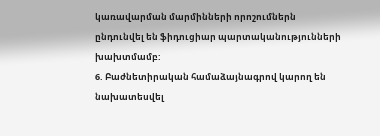կառավարման մարմինների որոշումներն ընդունվել են ֆիդուցիար պարտականությունների խախտմամբ:
6. Բաժնետիրական համաձայնագրով կարող են նախատեսվել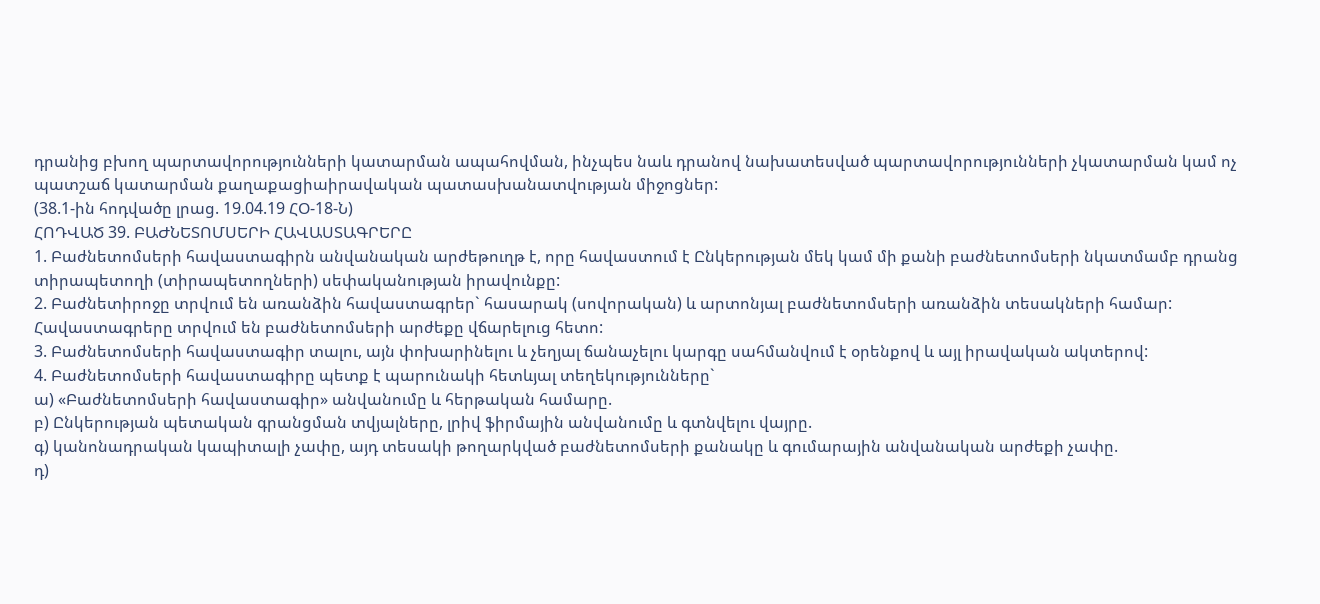դրանից բխող պարտավորությունների կատարման ապահովման, ինչպես նաև դրանով նախատեսված պարտավորությունների չկատարման կամ ոչ պատշաճ կատարման քաղաքացիաիրավական պատասխանատվության միջոցներ:
(38.1-ին հոդվածը լրաց. 19.04.19 ՀՕ-18-Ն)
ՀՈԴՎԱԾ 39. ԲԱԺՆԵՏՈՄՍԵՐԻ ՀԱՎԱՍՏԱԳՐԵՐԸ
1. Բաժնետոմսերի հավաստագիրն անվանական արժեթուղթ է, որը հավաստում է Ընկերության մեկ կամ մի քանի բաժնետոմսերի նկատմամբ դրանց տիրապետողի (տիրապետողների) սեփականության իրավունքը:
2. Բաժնետիրոջը տրվում են առանձին հավաստագրեր` հասարակ (սովորական) և արտոնյալ բաժնետոմսերի առանձին տեսակների համար: Հավաստագրերը տրվում են բաժնետոմսերի արժեքը վճարելուց հետո:
3. Բաժնետոմսերի հավաստագիր տալու, այն փոխարինելու և չեղյալ ճանաչելու կարգը սահմանվում է օրենքով և այլ իրավական ակտերով:
4. Բաժնետոմսերի հավաստագիրը պետք է պարունակի հետևյալ տեղեկությունները`
ա) «Բաժնետոմսերի հավաստագիր» անվանումը և հերթական համարը.
բ) Ընկերության պետական գրանցման տվյալները, լրիվ ֆիրմային անվանումը և գտնվելու վայրը.
գ) կանոնադրական կապիտալի չափը, այդ տեսակի թողարկված բաժնետոմսերի քանակը և գումարային անվանական արժեքի չափը.
դ)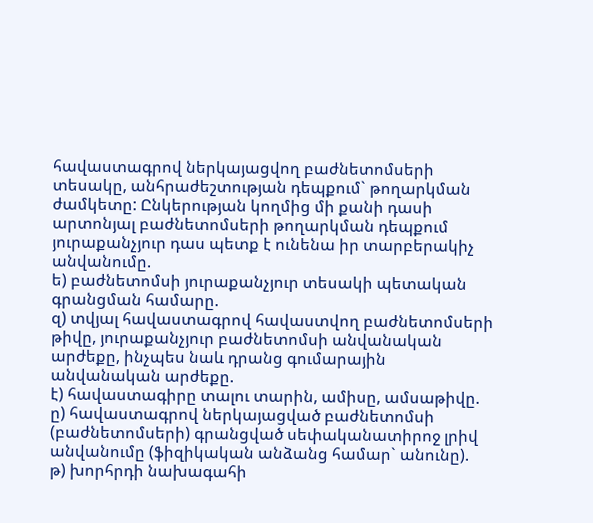հավաստագրով ներկայացվող բաժնետոմսերի տեսակը, անհրաժեշտության դեպքում` թողարկման ժամկետը: Ընկերության կողմից մի քանի դասի արտոնյալ բաժնետոմսերի թողարկման դեպքում յուրաքանչյուր դաս պետք է ունենա իր տարբերակիչ անվանումը.
ե) բաժնետոմսի յուրաքանչյուր տեսակի պետական գրանցման համարը.
զ) տվյալ հավաստագրով հավաստվող բաժնետոմսերի թիվը, յուրաքանչյուր բաժնետոմսի անվանական արժեքը, ինչպես նաև դրանց գումարային անվանական արժեքը.
է) հավաստագիրը տալու տարին, ամիսը, ամսաթիվը.
ը) հավաստագրով ներկայացված բաժնետոմսի (բաժնետոմսերի) գրանցված սեփականատիրոջ լրիվ անվանումը (ֆիզիկական անձանց համար` անունը).
թ) խորհրդի նախագահի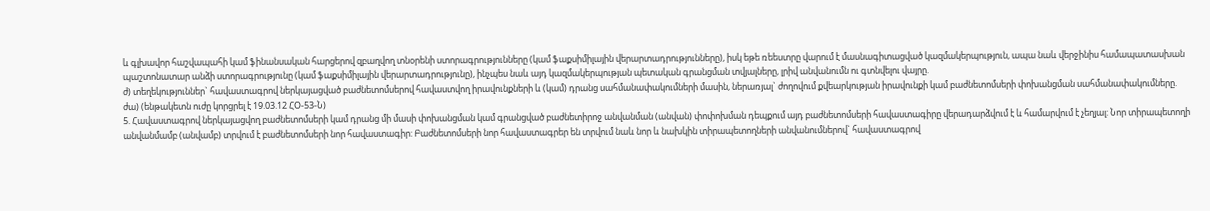և գլխավոր հաշվապահի կամ ֆինանսական հարցերով զբաղվող տնօրենի ստորագրությունները (կամ ֆաքսիմիլային վերարտադրությունները), իսկ եթե ռեեստրը վարում է մասնագիտացված կազմակերպություն, ապա նաև վերջինիս համապատասխան պաշտոնատար անձի ստորագրությունը (կամ ֆաքսիմիլային վերարտադրությունը), ինչպես նաև այդ կազմակերպության պետական գրանցման տվյալները, լրիվ անվանումն ու գտնվելու վայրը.
ժ) տեղեկություններ` հավաստագրով ներկայացված բաժնետոմսերով հավաստվող իրավունքների և (կամ) դրանց սահմանափակումների մասին, ներառյալ` ժողովում քվեարկության իրավունքի կամ բաժնետոմսերի փոխանցման սահմանափակումները.
ժա) (ենթակետն ուժը կորցրել է 19.03.12 ՀՕ-53-Ն)
5. Հավաստագրով ներկայացվող բաժնետոմսերի կամ դրանց մի մասի փոխանցման կամ գրանցված բաժնետիրոջ անվանման (անվան) փոփոխման դեպքում այդ բաժնետոմսերի հավաստագիրը վերադարձվում է և համարվում է չեղյալ: Նոր տիրապետողի անվանմամբ (անվամբ) տրվում է բաժնետոմսերի նոր հավաստագիր: Բաժնետոմսերի նոր հավաստագրեր են տրվում նաև նոր և նախկին տիրապետողների անվանումներով` հավաստագրով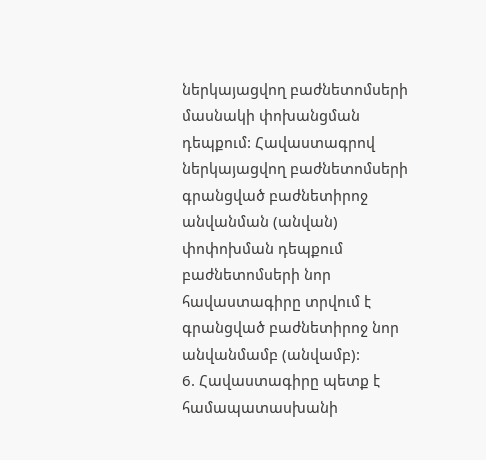ներկայացվող բաժնետոմսերի մասնակի փոխանցման դեպքում: Հավաստագրով ներկայացվող բաժնետոմսերի գրանցված բաժնետիրոջ անվանման (անվան) փոփոխման դեպքում բաժնետոմսերի նոր հավաստագիրը տրվում է գրանցված բաժնետիրոջ նոր անվանմամբ (անվամբ):
6. Հավաստագիրը պետք է համապատասխանի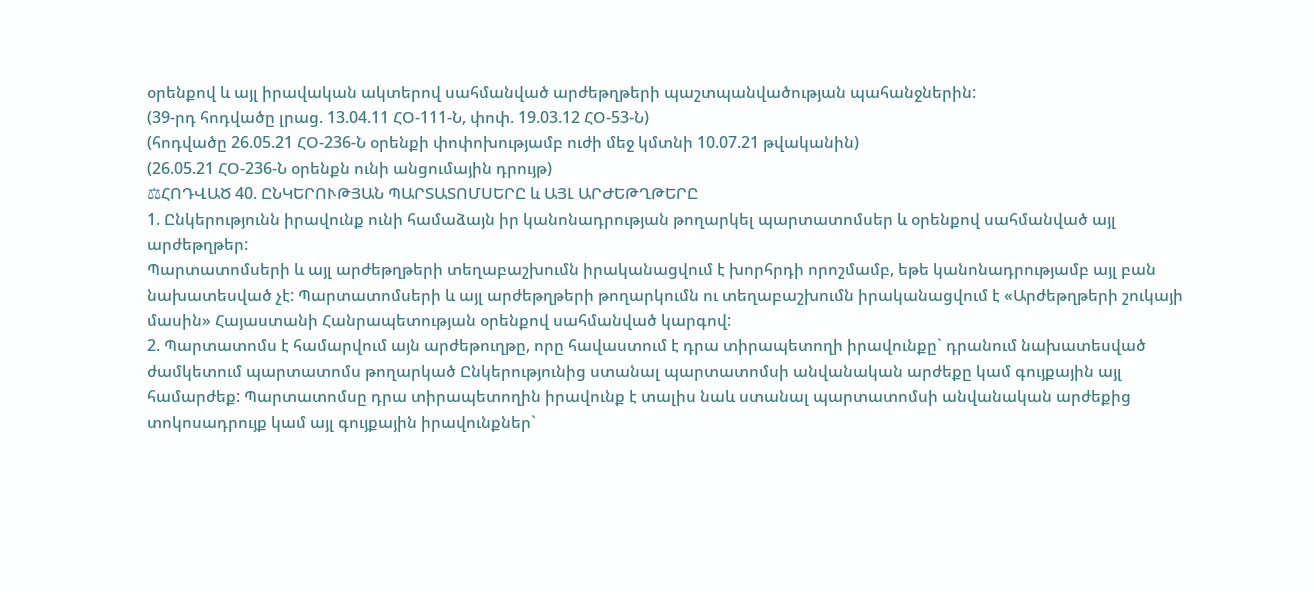օրենքով և այլ իրավական ակտերով սահմանված արժեթղթերի պաշտպանվածության պահանջներին:
(39-րդ հոդվածը լրաց. 13.04.11 ՀՕ-111-Ն, փոփ. 19.03.12 ՀՕ-53-Ն)
(հոդվածը 26.05.21 ՀՕ-236-Ն օրենքի փոփոխությամբ ուժի մեջ կմտնի 10.07.21 թվականին)
(26.05.21 ՀՕ-236-Ն օրենքն ունի անցումային դրույթ)
⚖ՀՈԴՎԱԾ 40. ԸՆԿԵՐՈՒԹՅԱՆ ՊԱՐՏԱՏՈՄՍԵՐԸ և ԱՅԼ ԱՐԺԵԹՂԹԵՐԸ
1. Ընկերությունն իրավունք ունի համաձայն իր կանոնադրության թողարկել պարտատոմսեր և օրենքով սահմանված այլ արժեթղթեր:
Պարտատոմսերի և այլ արժեթղթերի տեղաբաշխումն իրականացվում է խորհրդի որոշմամբ, եթե կանոնադրությամբ այլ բան նախատեսված չէ: Պարտատոմսերի և այլ արժեթղթերի թողարկումն ու տեղաբաշխումն իրականացվում է «Արժեթղթերի շուկայի մասին» Հայաստանի Հանրապետության օրենքով սահմանված կարգով:
2. Պարտատոմս է համարվում այն արժեթուղթը, որը հավաստում է դրա տիրապետողի իրավունքը` դրանում նախատեսված ժամկետում պարտատոմս թողարկած Ընկերությունից ստանալ պարտատոմսի անվանական արժեքը կամ գույքային այլ համարժեք: Պարտատոմսը դրա տիրապետողին իրավունք է տալիս նաև ստանալ պարտատոմսի անվանական արժեքից տոկոսադրույք կամ այլ գույքային իրավունքներ`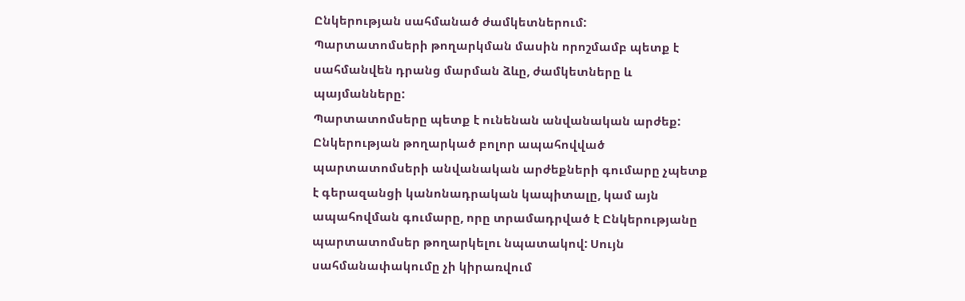Ընկերության սահմանած ժամկետներում:
Պարտատոմսերի թողարկման մասին որոշմամբ պետք է սահմանվեն դրանց մարման ձևը, ժամկետները և պայմանները:
Պարտատոմսերը պետք է ունենան անվանական արժեք: Ընկերության թողարկած բոլոր ապահովված պարտատոմսերի անվանական արժեքների գումարը չպետք է գերազանցի կանոնադրական կապիտալը, կամ այն ապահովման գումարը, որը տրամադրված է Ընկերությանը պարտատոմսեր թողարկելու նպատակով: Սույն սահմանափակումը չի կիրառվում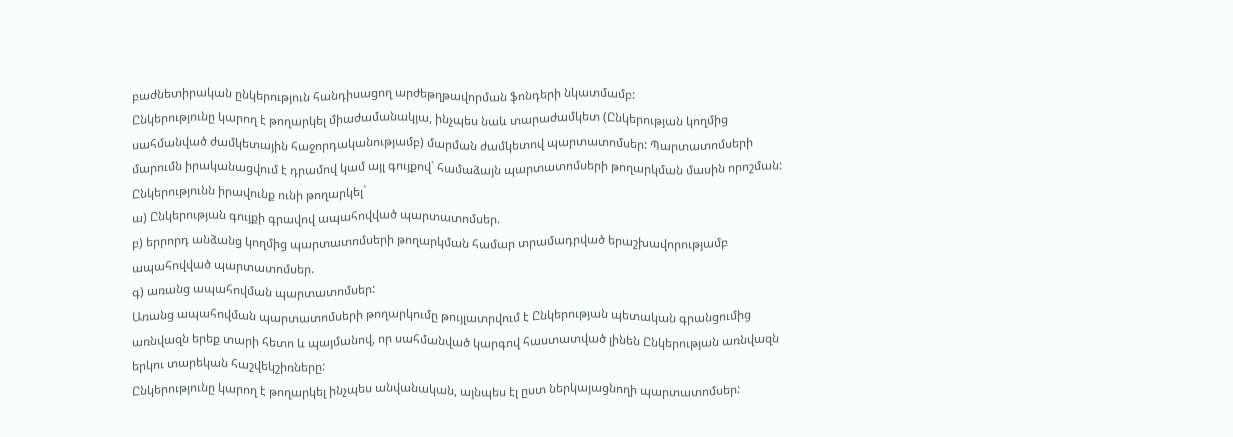բաժնետիրական ընկերություն հանդիսացող արժեթղթավորման ֆոնդերի նկատմամբ:
Ընկերությունը կարող է թողարկել միաժամանակյա, ինչպես նաև տարաժամկետ (Ընկերության կողմից սահմանված ժամկետային հաջորդականությամբ) մարման ժամկետով պարտատոմսեր: Պարտատոմսերի մարումն իրականացվում է դրամով կամ այլ գույքով` համաձայն պարտատոմսերի թողարկման մասին որոշման:
Ընկերությունն իրավունք ունի թողարկել`
ա) Ընկերության գույքի գրավով ապահովված պարտատոմսեր.
բ) երրորդ անձանց կողմից պարտատոմսերի թողարկման համար տրամադրված երաշխավորությամբ ապահովված պարտատոմսեր.
գ) առանց ապահովման պարտատոմսեր:
Առանց ապահովման պարտատոմսերի թողարկումը թույլատրվում է Ընկերության պետական գրանցումից առնվազն երեք տարի հետո և պայմանով, որ սահմանված կարգով հաստատված լինեն Ընկերության առնվազն երկու տարեկան հաշվեկշիռները:
Ընկերությունը կարող է թողարկել ինչպես անվանական, այնպես էլ ըստ ներկայացնողի պարտատոմսեր: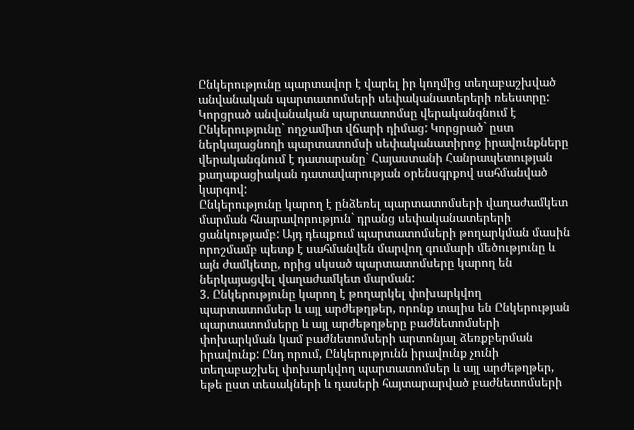Ընկերությունը պարտավոր է վարել իր կողմից տեղաբաշխված անվանական պարտատոմսերի սեփականատերերի ռեեստրը: Կորցրած անվանական պարտատոմսը վերականգնում է Ընկերությունը` ողջամիտ վճարի դիմաց: Կորցրած` ըստ ներկայացնողի պարտատոմսի սեփականատիրոջ իրավունքները վերականգնում է դատարանը` Հայաստանի Հանրապետության քաղաքացիական դատավարության օրենսգրքով սահմանված կարգով:
Ընկերությունը կարող է ընձեռել պարտատոմսերի վաղաժամկետ մարման հնարավորություն` դրանց սեփականատերերի ցանկությամբ: Այդ դեպքում պարտատոմսերի թողարկման մասին որոշմամբ պետք է սահմանվեն մարվող գումարի մեծությունը և այն ժամկետը, որից սկսած պարտատոմսերը կարող են ներկայացվել վաղաժամկետ մարման:
3. Ընկերությունը կարող է թողարկել փոխարկվող պարտատոմսեր և այլ արժեթղթեր, որոնք տալիս են Ընկերության պարտատոմսերը և այլ արժեթղթերը բաժնետոմսերի փոխարկման կամ բաժնետոմսերի արտոնյալ ձեռքբերման իրավունք: Ընդ որում, Ընկերությունն իրավունք չունի տեղաբաշխել փոխարկվող պարտատոմսեր և այլ արժեթղթեր, եթե ըստ տեսակների և դասերի հայտարարված բաժնետոմսերի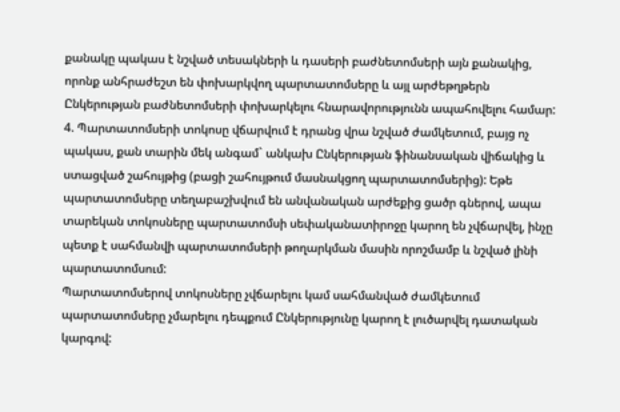քանակը պակաս է նշված տեսակների և դասերի բաժնետոմսերի այն քանակից, որոնք անհրաժեշտ են փոխարկվող պարտատոմսերը և այլ արժեթղթերն Ընկերության բաժնետոմսերի փոխարկելու հնարավորությունն ապահովելու համար:
4. Պարտատոմսերի տոկոսը վճարվում է դրանց վրա նշված ժամկետում, բայց ոչ պակաս, քան տարին մեկ անգամ` անկախ Ընկերության ֆինանսական վիճակից և ստացված շահույթից (բացի շահույթում մասնակցող պարտատոմսերից): Եթե պարտատոմսերը տեղաբաշխվում են անվանական արժեքից ցածր գներով, ապա տարեկան տոկոսները պարտատոմսի սեփականատիրոջը կարող են չվճարվել, ինչը պետք է սահմանվի պարտատոմսերի թողարկման մասին որոշմամբ և նշված լինի պարտատոմսում:
Պարտատոմսերով տոկոսները չվճարելու կամ սահմանված ժամկետում պարտատոմսերը չմարելու դեպքում Ընկերությունը կարող է լուծարվել դատական կարգով: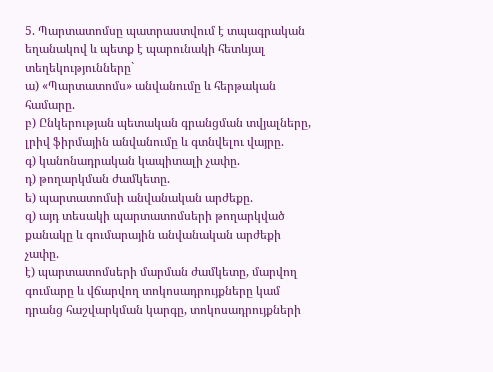5. Պարտատոմսը պատրաստվում է տպագրական եղանակով և պետք է պարունակի հետևյալ տեղեկությունները`
ա) «Պարտատոմս» անվանումը և հերթական համարը.
բ) Ընկերության պետական գրանցման տվյալները, լրիվ ֆիրմային անվանումը և գտնվելու վայրը.
գ) կանոնադրական կապիտալի չափը.
դ) թողարկման ժամկետը.
ե) պարտատոմսի անվանական արժեքը.
զ) այդ տեսակի պարտատոմսերի թողարկված քանակը և գումարային անվանական արժեքի չափը.
է) պարտատոմսերի մարման ժամկետը, մարվող գումարը և վճարվող տոկոսադրույքները կամ դրանց հաշվարկման կարգը, տոկոսադրույքների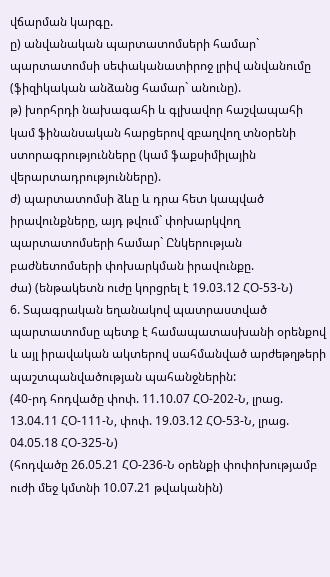վճարման կարգը.
ը) անվանական պարտատոմսերի համար` պարտատոմսի սեփականատիրոջ լրիվ անվանումը (ֆիզիկական անձանց համար` անունը).
թ) խորհրդի նախագահի և գլխավոր հաշվապահի կամ ֆինանսական հարցերով զբաղվող տնօրենի ստորագրությունները (կամ ֆաքսիմիլային վերարտադրությունները).
ժ) պարտատոմսի ձևը և դրա հետ կապված իրավունքները, այդ թվում` փոխարկվող պարտատոմսերի համար` Ընկերության բաժնետոմսերի փոխարկման իրավունքը.
ժա) (ենթակետն ուժը կորցրել է 19.03.12 ՀՕ-53-Ն)
6. Տպագրական եղանակով պատրաստված պարտատոմսը պետք է համապատասխանի օրենքով և այլ իրավական ակտերով սահմանված արժեթղթերի պաշտպանվածության պահանջներին:
(40-րդ հոդվածը փոփ. 11.10.07 ՀՕ-202-Ն, լրաց. 13.04.11 ՀՕ-111-Ն, փոփ. 19.03.12 ՀՕ-53-Ն, լրաց. 04.05.18 ՀՕ-325-Ն)
(հոդվածը 26.05.21 ՀՕ-236-Ն օրենքի փոփոխությամբ ուժի մեջ կմտնի 10.07.21 թվականին)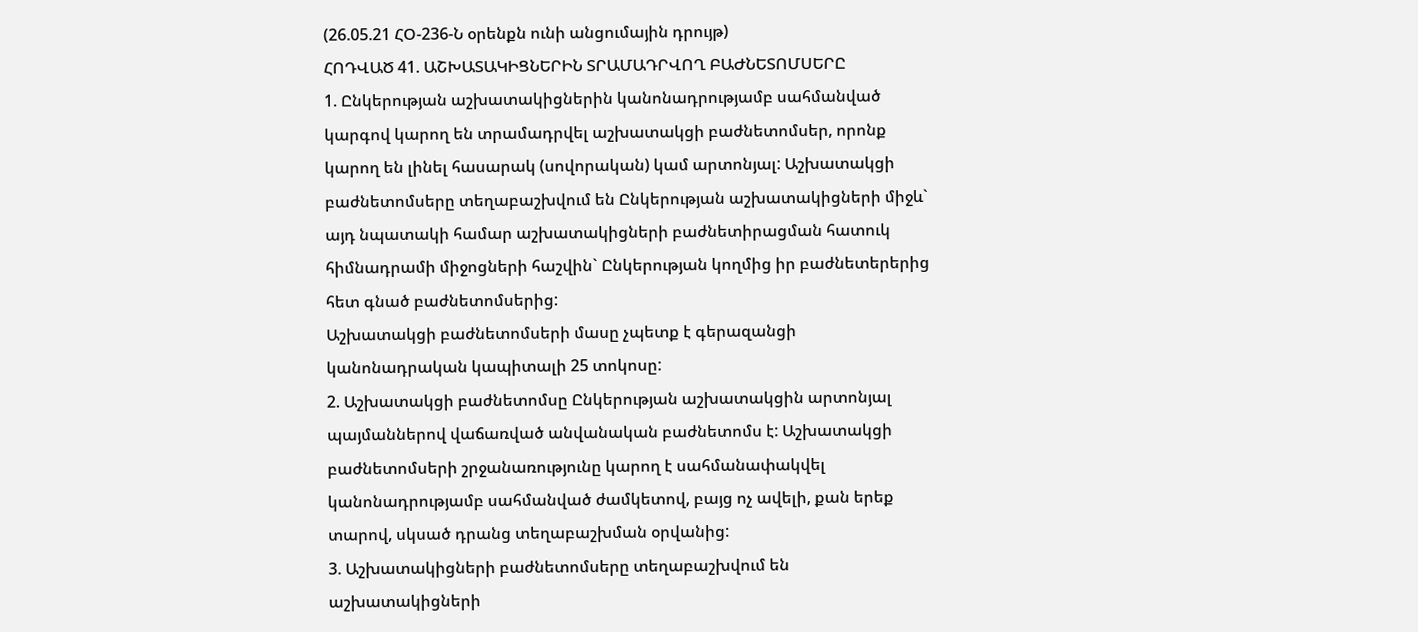(26.05.21 ՀՕ-236-Ն օրենքն ունի անցումային դրույթ)
ՀՈԴՎԱԾ 41. ԱՇԽԱՏԱԿԻՑՆԵՐԻՆ ՏՐԱՄԱԴՐՎՈՂ ԲԱԺՆԵՏՈՄՍԵՐԸ
1. Ընկերության աշխատակիցներին կանոնադրությամբ սահմանված կարգով կարող են տրամադրվել աշխատակցի բաժնետոմսեր, որոնք կարող են լինել հասարակ (սովորական) կամ արտոնյալ: Աշխատակցի բաժնետոմսերը տեղաբաշխվում են Ընկերության աշխատակիցների միջև` այդ նպատակի համար աշխատակիցների բաժնետիրացման հատուկ հիմնադրամի միջոցների հաշվին` Ընկերության կողմից իր բաժնետերերից հետ գնած բաժնետոմսերից:
Աշխատակցի բաժնետոմսերի մասը չպետք է գերազանցի կանոնադրական կապիտալի 25 տոկոսը:
2. Աշխատակցի բաժնետոմսը Ընկերության աշխատակցին արտոնյալ պայմաններով վաճառված անվանական բաժնետոմս է: Աշխատակցի բաժնետոմսերի շրջանառությունը կարող է սահմանափակվել կանոնադրությամբ սահմանված ժամկետով, բայց ոչ ավելի, քան երեք տարով, սկսած դրանց տեղաբաշխման օրվանից:
3. Աշխատակիցների բաժնետոմսերը տեղաբաշխվում են աշխատակիցների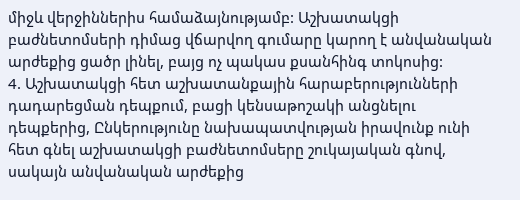միջև վերջիններիս համաձայնությամբ: Աշխատակցի բաժնետոմսերի դիմաց վճարվող գումարը կարող է անվանական արժեքից ցածր լինել, բայց ոչ պակաս քսանհինգ տոկոսից:
4. Աշխատակցի հետ աշխատանքային հարաբերությունների դադարեցման դեպքում, բացի կենսաթոշակի անցնելու դեպքերից, Ընկերությունը նախապատվության իրավունք ունի հետ գնել աշխատակցի բաժնետոմսերը շուկայական գնով, սակայն անվանական արժեքից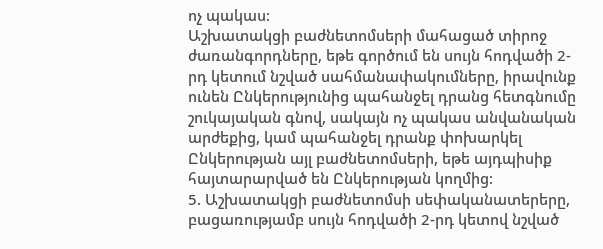ոչ պակաս:
Աշխատակցի բաժնետոմսերի մահացած տիրոջ ժառանգորդները, եթե գործում են սույն հոդվածի 2-րդ կետում նշված սահմանափակումները, իրավունք ունեն Ընկերությունից պահանջել դրանց հետգնումը շուկայական գնով, սակայն ոչ պակաս անվանական արժեքից, կամ պահանջել դրանք փոխարկել Ընկերության այլ բաժնետոմսերի, եթե այդպիսիք հայտարարված են Ընկերության կողմից:
5. Աշխատակցի բաժնետոմսի սեփականատերերը, բացառությամբ սույն հոդվածի 2-րդ կետով նշված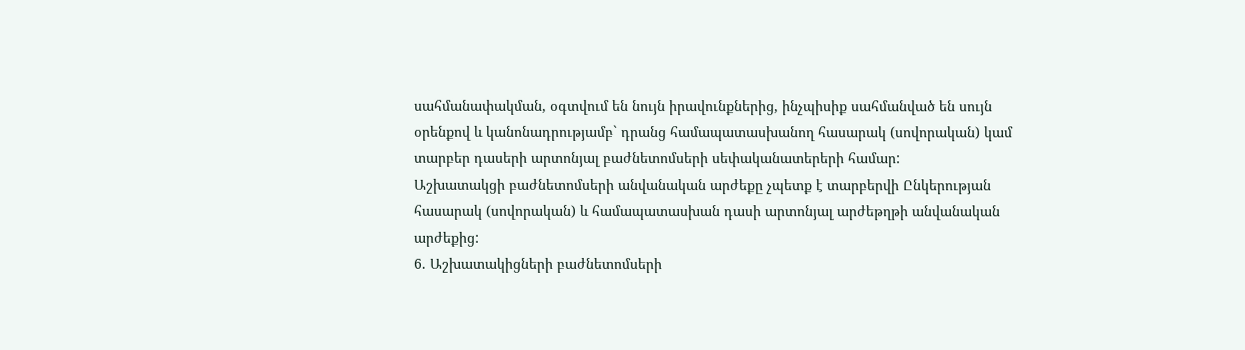սահմանափակման, օգտվում են նույն իրավունքներից, ինչպիսիք սահմանված են սույն օրենքով և կանոնադրությամբ` դրանց համապատասխանող հասարակ (սովորական) կամ տարբեր դասերի արտոնյալ բաժնետոմսերի սեփականատերերի համար:
Աշխատակցի բաժնետոմսերի անվանական արժեքը չպետք է տարբերվի Ընկերության հասարակ (սովորական) և համապատասխան դասի արտոնյալ արժեթղթի անվանական արժեքից:
6. Աշխատակիցների բաժնետոմսերի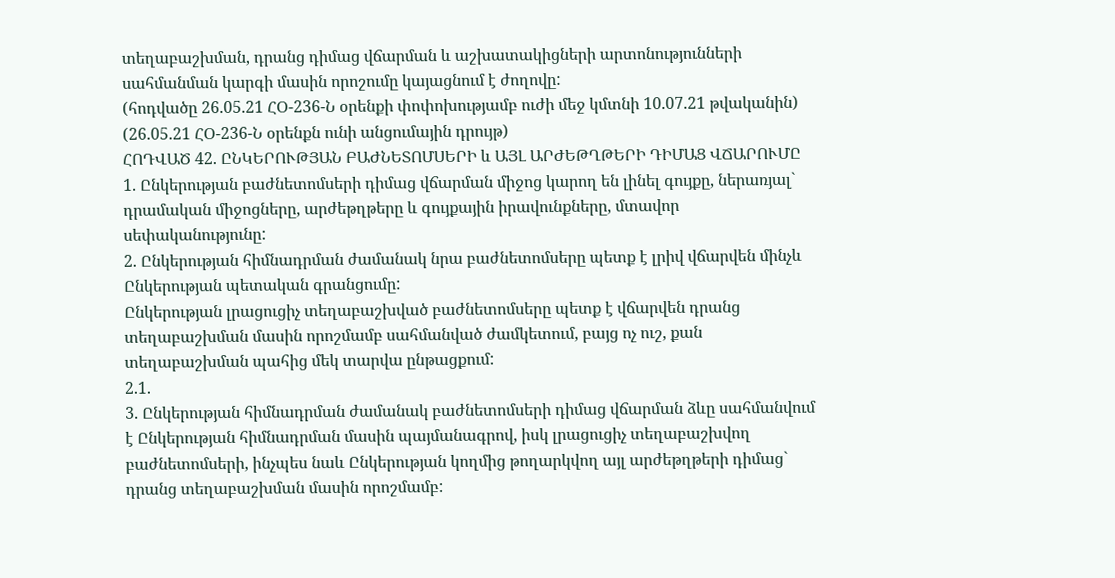տեղաբաշխման, դրանց դիմաց վճարման և աշխատակիցների արտոնությունների սահմանման կարգի մասին որոշումը կայացնում է ժողովը:
(հոդվածը 26.05.21 ՀՕ-236-Ն օրենքի փոփոխությամբ ուժի մեջ կմտնի 10.07.21 թվականին)
(26.05.21 ՀՕ-236-Ն օրենքն ունի անցումային դրույթ)
ՀՈԴՎԱԾ 42. ԸՆԿԵՐՈՒԹՅԱՆ ԲԱԺՆԵՏՈՄՍԵՐԻ և ԱՅԼ ԱՐԺԵԹՂԹԵՐԻ ԴԻՄԱՑ ՎՃԱՐՈՒՄԸ
1. Ընկերության բաժնետոմսերի դիմաց վճարման միջոց կարող են լինել գույքը, ներառյալ` դրամական միջոցները, արժեթղթերը և գույքային իրավունքները, մտավոր սեփականությունը:
2. Ընկերության հիմնադրման ժամանակ նրա բաժնետոմսերը պետք է լրիվ վճարվեն մինչև Ընկերության պետական գրանցումը:
Ընկերության լրացուցիչ տեղաբաշխված բաժնետոմսերը պետք է վճարվեն դրանց տեղաբաշխման մասին որոշմամբ սահմանված ժամկետում, բայց ոչ ուշ, քան տեղաբաշխման պահից մեկ տարվա ընթացքում:
2.1.
3. Ընկերության հիմնադրման ժամանակ բաժնետոմսերի դիմաց վճարման ձևը սահմանվում է Ընկերության հիմնադրման մասին պայմանագրով, իսկ լրացուցիչ տեղաբաշխվող բաժնետոմսերի, ինչպես նաև Ընկերության կողմից թողարկվող այլ արժեթղթերի դիմաց` դրանց տեղաբաշխման մասին որոշմամբ: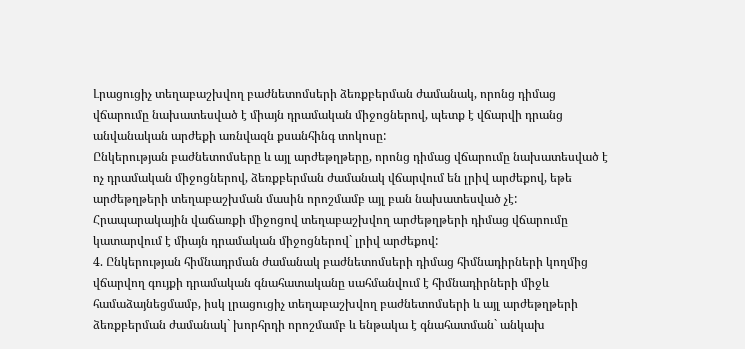Լրացուցիչ տեղաբաշխվող բաժնետոմսերի ձեռքբերման ժամանակ, որոնց դիմաց վճարումը նախատեսված է միայն դրամական միջոցներով, պետք է վճարվի դրանց անվանական արժեքի առնվազն քսանհինգ տոկոսը:
Ընկերության բաժնետոմսերը և այլ արժեթղթերը, որոնց դիմաց վճարումը նախատեսված է ոչ դրամական միջոցներով, ձեռքբերման ժամանակ վճարվում են լրիվ արժեքով, եթե արժեթղթերի տեղաբաշխման մասին որոշմամբ այլ բան նախատեսված չէ:
Հրապարակային վաճառքի միջոցով տեղաբաշխվող արժեթղթերի դիմաց վճարումը կատարվում է միայն դրամական միջոցներով` լրիվ արժեքով:
4. Ընկերության հիմնադրման ժամանակ բաժնետոմսերի դիմաց հիմնադիրների կողմից վճարվող գույքի դրամական գնահատականը սահմանվում է հիմնադիրների միջև համաձայնեցմամբ, իսկ լրացուցիչ տեղաբաշխվող բաժնետոմսերի և այլ արժեթղթերի ձեռքբերման ժամանակ` խորհրդի որոշմամբ և ենթակա է գնահատման` անկախ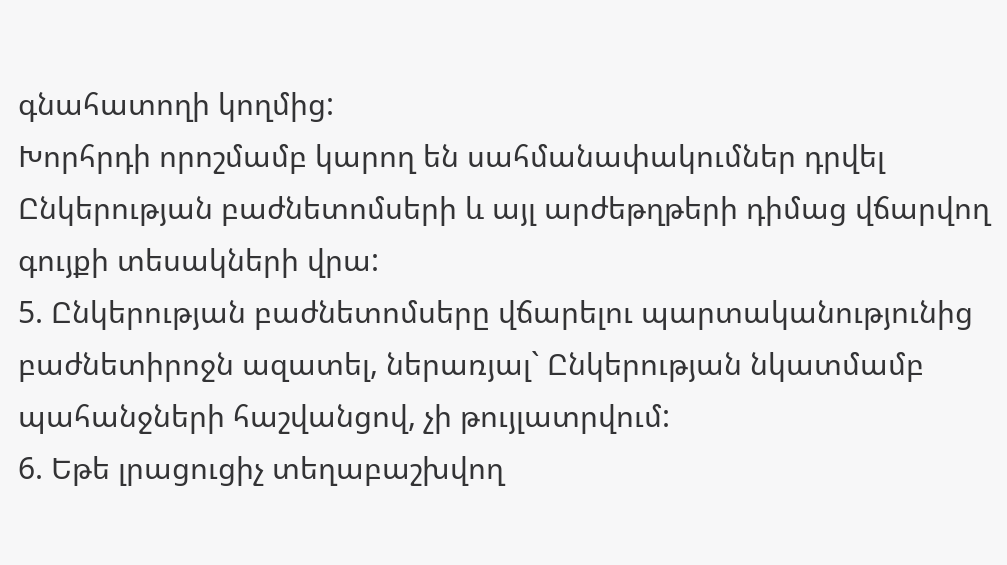գնահատողի կողմից:
Խորհրդի որոշմամբ կարող են սահմանափակումներ դրվել Ընկերության բաժնետոմսերի և այլ արժեթղթերի դիմաց վճարվող գույքի տեսակների վրա:
5. Ընկերության բաժնետոմսերը վճարելու պարտականությունից բաժնետիրոջն ազատել, ներառյալ` Ընկերության նկատմամբ պահանջների հաշվանցով, չի թույլատրվում:
6. Եթե լրացուցիչ տեղաբաշխվող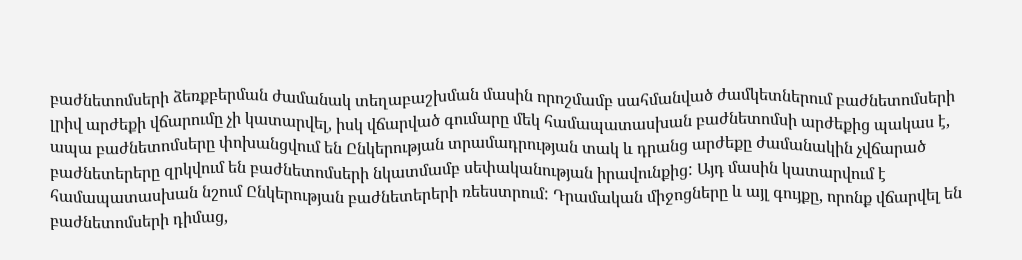բաժնետոմսերի ձեռքբերման ժամանակ տեղաբաշխման մասին որոշմամբ սահմանված ժամկետներում բաժնետոմսերի լրիվ արժեքի վճարումը չի կատարվել, իսկ վճարված գումարը մեկ համապատասխան բաժնետոմսի արժեքից պակաս է, ապա բաժնետոմսերը փոխանցվում են Ընկերության տրամադրության տակ և դրանց արժեքը ժամանակին չվճարած բաժնետերերը զրկվում են բաժնետոմսերի նկատմամբ սեփականության իրավունքից: Այդ մասին կատարվում է համապատասխան նշում Ընկերության բաժնետերերի ռեեստրում: Դրամական միջոցները և այլ գույքը, որոնք վճարվել են բաժնետոմսերի դիմաց,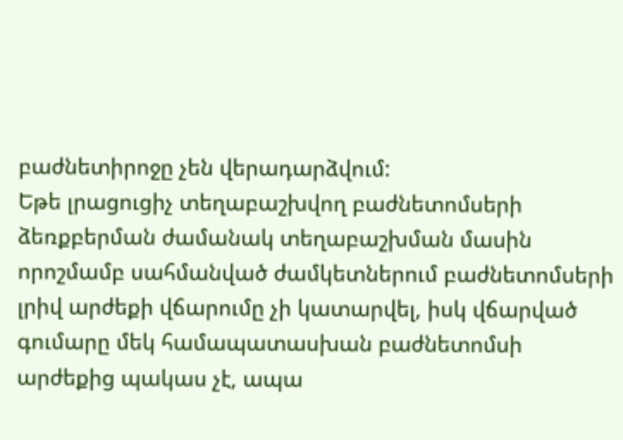բաժնետիրոջը չեն վերադարձվում:
Եթե լրացուցիչ տեղաբաշխվող բաժնետոմսերի ձեռքբերման ժամանակ տեղաբաշխման մասին որոշմամբ սահմանված ժամկետներում բաժնետոմսերի լրիվ արժեքի վճարումը չի կատարվել, իսկ վճարված գումարը մեկ համապատասխան բաժնետոմսի արժեքից պակաս չէ, ապա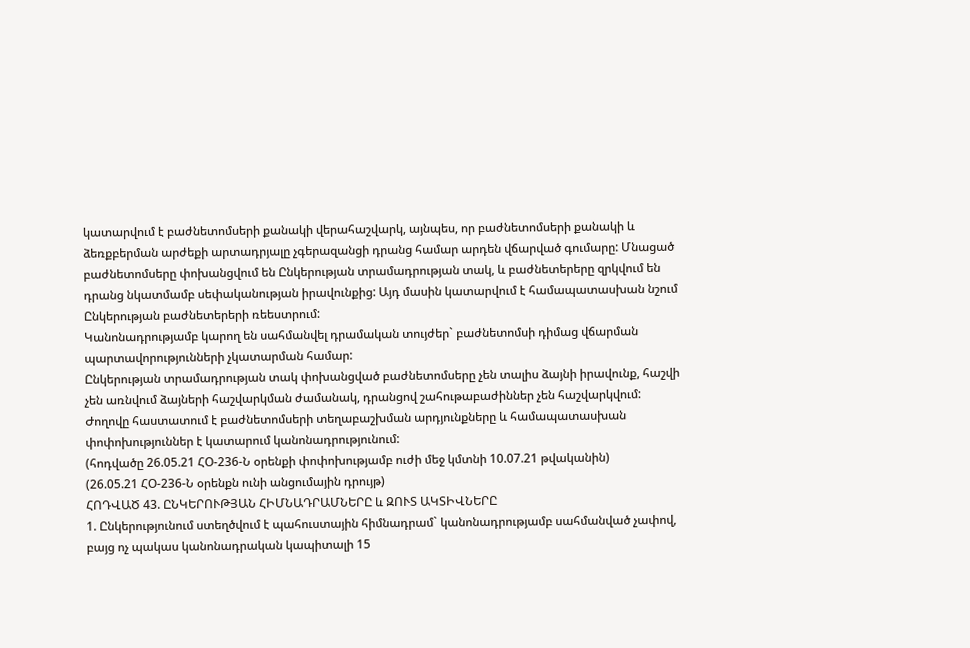կատարվում է բաժնետոմսերի քանակի վերահաշվարկ, այնպես, որ բաժնետոմսերի քանակի և ձեռքբերման արժեքի արտադրյալը չգերազանցի դրանց համար արդեն վճարված գումարը: Մնացած բաժնետոմսերը փոխանցվում են Ընկերության տրամադրության տակ, և բաժնետերերը զրկվում են դրանց նկատմամբ սեփականության իրավունքից: Այդ մասին կատարվում է համապատասխան նշում Ընկերության բաժնետերերի ռեեստրում:
Կանոնադրությամբ կարող են սահմանվել դրամական տույժեր` բաժնետոմսի դիմաց վճարման պարտավորությունների չկատարման համար:
Ընկերության տրամադրության տակ փոխանցված բաժնետոմսերը չեն տալիս ձայնի իրավունք, հաշվի չեն առնվում ձայների հաշվարկման ժամանակ, դրանցով շահութաբաժիններ չեն հաշվարկվում: Ժողովը հաստատում է բաժնետոմսերի տեղաբաշխման արդյունքները և համապատասխան փոփոխություններ է կատարում կանոնադրությունում:
(հոդվածը 26.05.21 ՀՕ-236-Ն օրենքի փոփոխությամբ ուժի մեջ կմտնի 10.07.21 թվականին)
(26.05.21 ՀՕ-236-Ն օրենքն ունի անցումային դրույթ)
ՀՈԴՎԱԾ 43. ԸՆԿԵՐՈՒԹՅԱՆ ՀԻՄՆԱԴՐԱՄՆԵՐԸ և ԶՈՒՏ ԱԿՏԻՎՆԵՐԸ
1. Ընկերությունում ստեղծվում է պահուստային հիմնադրամ` կանոնադրությամբ սահմանված չափով, բայց ոչ պակաս կանոնադրական կապիտալի 15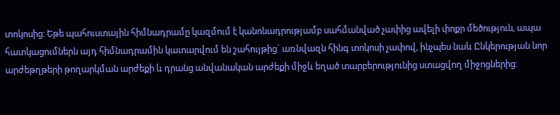տոկոսից: Եթե պահուստային հիմնադրամը կազմում է կանոնադրությամբ սահմանված չափից ավելի փոքր մեծություն, ապա հատկացումներն այդ հիմնադրամին կատարվում են շահույթից` առնվազն հինգ տոկոսի չափով, ինչպես նաև Ընկերության նոր արժեթղթերի թողարկման արժեքի և դրանց անվանական արժեքի միջև եղած տարբերությունից ստացվող միջոցներից: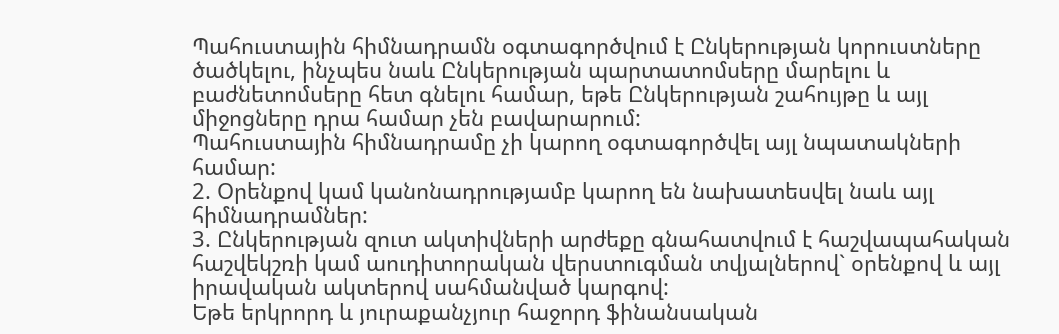Պահուստային հիմնադրամն օգտագործվում է Ընկերության կորուստները ծածկելու, ինչպես նաև Ընկերության պարտատոմսերը մարելու և բաժնետոմսերը հետ գնելու համար, եթե Ընկերության շահույթը և այլ միջոցները դրա համար չեն բավարարում:
Պահուստային հիմնադրամը չի կարող օգտագործվել այլ նպատակների համար:
2. Օրենքով կամ կանոնադրությամբ կարող են նախատեսվել նաև այլ հիմնադրամներ:
3. Ընկերության զուտ ակտիվների արժեքը գնահատվում է հաշվապահական հաշվեկշռի կամ աուդիտորական վերստուգման տվյալներով` օրենքով և այլ իրավական ակտերով սահմանված կարգով:
Եթե երկրորդ և յուրաքանչյուր հաջորդ ֆինանսական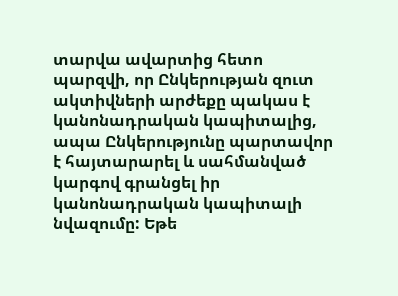տարվա ավարտից հետո պարզվի, որ Ընկերության զուտ ակտիվների արժեքը պակաս է կանոնադրական կապիտալից, ապա Ընկերությունը պարտավոր է հայտարարել և սահմանված կարգով գրանցել իր կանոնադրական կապիտալի նվազումը: Եթե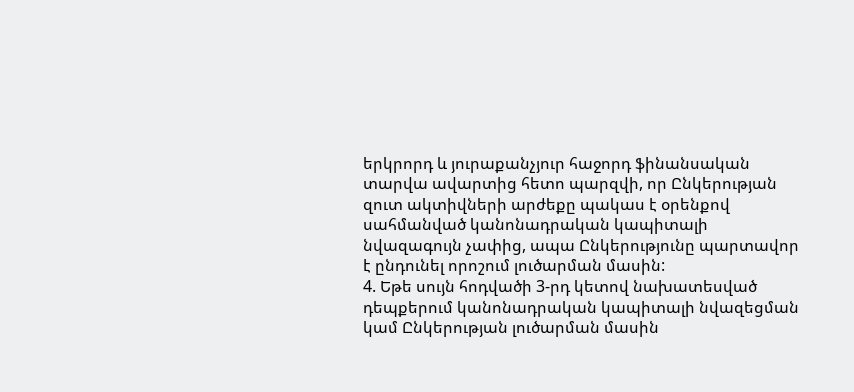երկրորդ և յուրաքանչյուր հաջորդ ֆինանսական տարվա ավարտից հետո պարզվի, որ Ընկերության զուտ ակտիվների արժեքը պակաս է օրենքով սահմանված կանոնադրական կապիտալի նվազագույն չափից, ապա Ընկերությունը պարտավոր է ընդունել որոշում լուծարման մասին:
4. Եթե սույն հոդվածի 3-րդ կետով նախատեսված դեպքերում կանոնադրական կապիտալի նվազեցման կամ Ընկերության լուծարման մասին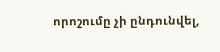որոշումը չի ընդունվել,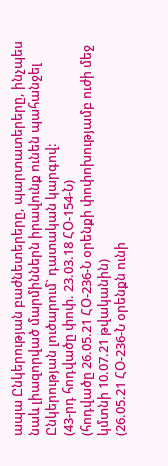ապա Ընկերության բաժնետերերը, պարտատերերը, ինչպես նաև լիազորված մարմիններն իրավունք ունեն պահանջել Ընկերության լուծարում` դատական կարգով:
(43-րդ հոդվածը փոփ. 23.03.18 ՀՕ-154-Ն)
(հոդվածը 26.05.21 ՀՕ-236-Ն օրենքի փոփոխությամբ ուժի մեջ կմտնի 10.07.21 թվականին)
(26.05.21 ՀՕ-236-Ն օրենքն ունի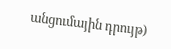անցումային դրույթ)